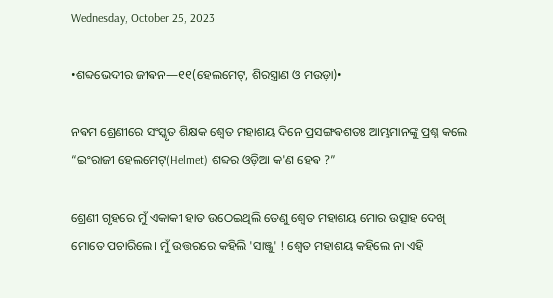Wednesday, October 25, 2023

•ଶବ୍ଦଭେଦୀର ଜୀଵନ—୧୧(ହେଲମେଟ୍, ଶିରସ୍ତ୍ରାଣ ଓ ମଉଡ଼ା)•

ନଵମ ଶ୍ରେଣୀରେ ସଂସ୍କୃତ ଶିକ୍ଷକ ଶ୍ଵେତ ମହାଶୟ ଦିନେ ପ୍ରସଙ୍ଗଵଶତଃ ଆମ୍ଭମାନଙ୍କୁ ପ୍ରଶ୍ନ କଲେ “ଇଂରାଜୀ ହେଲମେଟ୍(Helmet) ଶବ୍ଦର ଓଡ଼ିଆ କ'ଣ ହେଵ ?”

ଶ୍ରେଣୀ ଗୃହରେ ମୁଁ ଏକାକୀ ହାତ ଉଠେଇଥିଲି ତେଣୁ ଶ୍ଵେତ ମହାଶୟ ମୋର ଉତ୍ସାହ ଦେଖି ମୋତେ ପଚାରିଲେ। ମୁଁ ଉତ୍ତରରେ କହିଲି 'ସାଞ୍ଜୁ' ! ଶ୍ଵେତ ମହାଶୟ କହିଲେ ନା ଏହି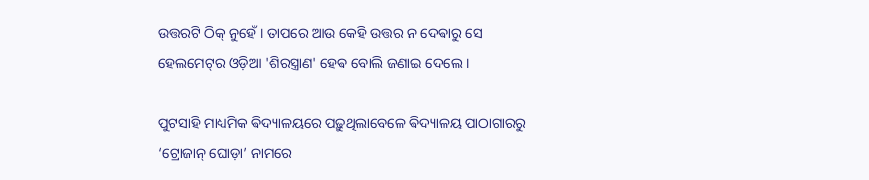ଉତ୍ତରଟି ଠିକ୍ ନୁହେଁ । ତାପରେ ଆଉ କେହି ଉତ୍ତର ନ ଦେଵାରୁ ସେ ହେଲମେଟ୍‌ର ଓଡ଼ିଆ 'ଶିରସ୍ତ୍ରାଣ' ହେଵ ବୋଲି ଜଣାଇ ଦେଲେ ।

ପୁଟସାହି ମାଧ୍ୟମିକ ଵିଦ୍ୟାଳୟରେ ପଢ଼ୁଥିଲାବେଳେ ଵିଦ୍ୟାଳୟ ପାଠାଗାରରୁ ‘ଟ୍ରୋଜାନ୍ ଘୋଡ଼ା’ ନାମରେ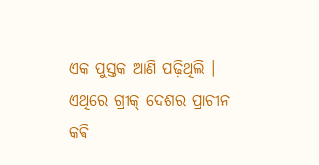ଏକ ପୁସ୍ତକ ଆଣି ପଢ଼ିଥିଲି । ଏଥିରେ ଗ୍ରୀକ୍ ଦେଶର ପ୍ରାଚୀନ କଵି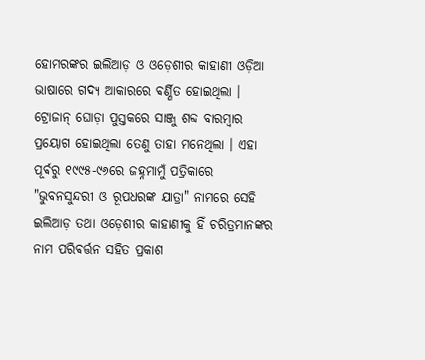ହୋମରଙ୍କର ଇଲିଆଡ଼ ଓ ଓଡ଼େଶୀର କାହାଣୀ ଓଡ଼ିଆ ଭାଷାରେ ଗଦ୍ୟ ଆକାରରେ ଵର୍ଣ୍ଣିତ ହୋଇଥିଲା । ଟ୍ରୋଜାନ୍ ଘୋଡ଼ା ପୁସ୍ତକରେ ସାଞ୍ଜୁ ଶବ୍ଦ ବାରମ୍ବାର ପ୍ରୟୋଗ ହୋଇଥିଲା ତେଣୁ ତାହା ମନେଥିଲା । ଏହା ପୂର୍ଵରୁ ୧୯୯୫-୯୬ରେ ଜହ୍ନମାମୁଁ ପତ୍ରିକାରେ "ଭୁବନସୁନ୍ଦରୀ ଓ ରୂପଧରଙ୍କ ଯାତ୍ରା" ନାମରେ ସେହି ଇଲିଆଡ଼ ତଥା ଓଡ଼େଶୀର କାହାଣୀକୁ ହିଁ ଚରିତ୍ରମାନଙ୍କର ନାମ ପରିଵର୍ତ୍ତନ ସହିତ ପ୍ରକାଶ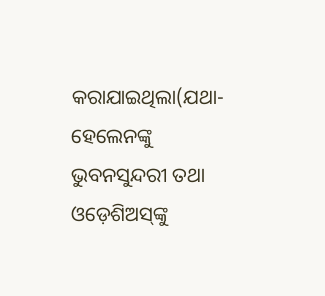କରାଯାଇଥିଲା(ଯଥା- ହେଲେନଙ୍କୁ ଭୁବନସୁନ୍ଦରୀ ତଥା ଓଡ଼େଶିଅସ୍‌ଙ୍କୁ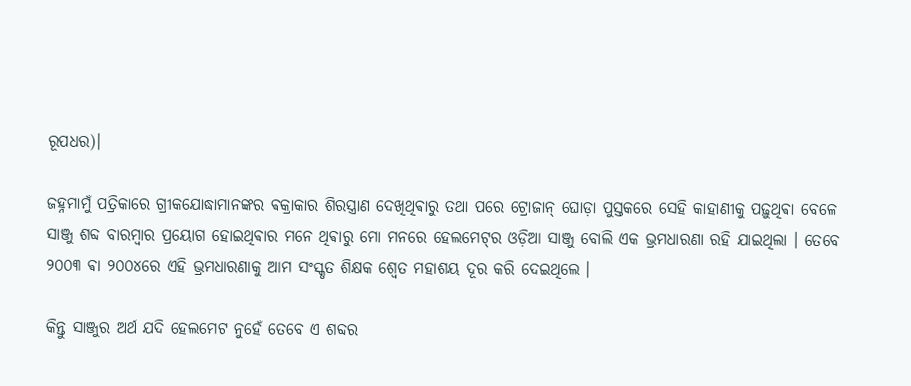ରୂପଧର)।

ଜହ୍ନମାମୁଁ ପତ୍ରିକାରେ ଗ୍ରୀକଯୋଦ୍ଧାମାନଙ୍କର ଵକ୍ରାକାର ଶିରସ୍ତ୍ରାଣ ଦେଖିଥିଵାରୁ ତଥା ପରେ ଟ୍ରୋଜାନ୍ ଘୋଡ଼ା ପୁସ୍ତକରେ ସେହି କାହାଣୀକୁ ପଢ଼ୁଥିଵା ବେଳେ ସାଞ୍ଜୁ ଶବ୍ଦ ବାରମ୍ବାର ପ୍ରୟୋଗ ହୋଇଥିଵାର ମନେ ଥିଵାରୁ ମୋ ମନରେ ହେଲମେଟ୍‌ର ଓଡ଼ିଆ ସାଞ୍ଜୁ ବୋଲି ଏକ ଭ୍ରମଧାରଣା ରହି ଯାଇଥିଲା । ତେବେ ୨୦୦୩ ଵା ୨୦୦୪ରେ ଏହି ଭ୍ରମଧାରଣାକୁ ଆମ ସଂସ୍କୃତ ଶିକ୍ଷକ ଶ୍ଵେତ ମହାଶୟ ଦୂର କରି ଦେଇଥିଲେ ।

କିନ୍ତୁ ସାଞ୍ଜୁର ଅର୍ଥ ଯଦି ହେଲମେଟ ନୁହେଁ ତେବେ ଏ ଶବ୍ଦର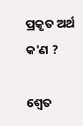ପ୍ରକୃତ ଅର୍ଥ କ'ଣ ?

ଶ୍ଵେତ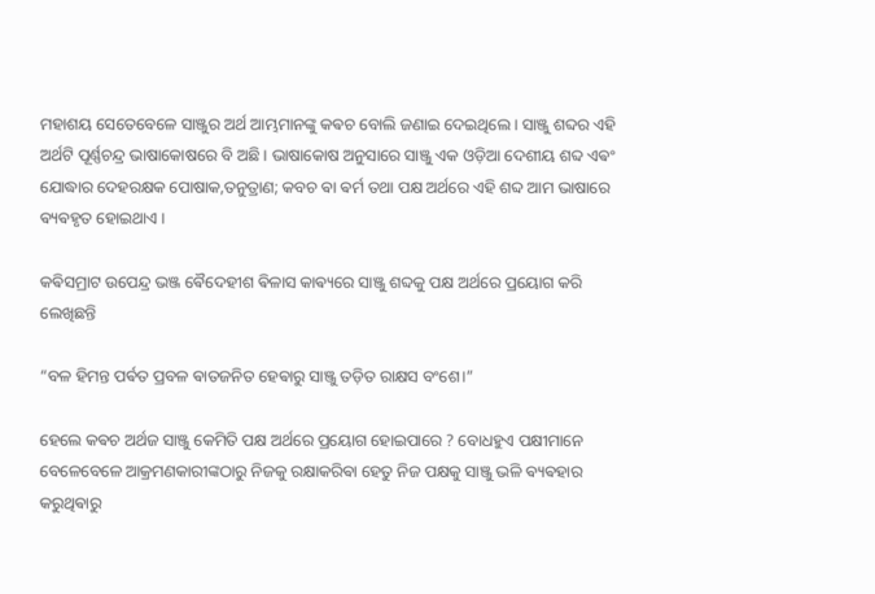ମହାଶୟ ସେତେବେଳେ ସାଞ୍ଜୁର ଅର୍ଥ ଆମ୍ଭମାନଙ୍କୁ କଵଚ ବୋଲି ଜଣାଇ ଦେଇଥିଲେ । ସାଞ୍ଜୁ ଶବ୍ଦର ଏହି ଅର୍ଥଟି ପୂର୍ଣ୍ଣଚନ୍ଦ୍ର ଭାଷାକୋଷରେ ବି ଅଛି । ଭାଷାକୋଷ ଅନୁସାରେ ସାଞ୍ଜୁ ଏକ ଓଡ଼ିଆ ଦେଶୀୟ ଶବ୍ଦ ଏଵଂ ଯୋଦ୍ଧାର ଦେହରକ୍ଷକ ପୋଷାକ,ତନୁତ୍ରାଣ; କବଚ ଵା ଵର୍ମ ତଥା ପକ୍ଷ ଅର୍ଥରେ ଏହି ଶବ୍ଦ ଆମ ଭାଷାରେ ଵ୍ୟଵହୃତ ହୋଇଥାଏ ।

କଵିସମ୍ରାଟ ଉପେନ୍ଦ୍ର ଭଞ୍ଜ ଵୈଦେହୀଶ ଵିଳାସ କାଵ୍ୟରେ ସାଞ୍ଜୁ ଶବ୍ଦକୁ ପକ୍ଷ ଅର୍ଥରେ ପ୍ରୟୋଗ କରି ଲେଖିଛନ୍ତି

“ବଳ ହିମନ୍ତ ପର୍ଵତ ପ୍ରବଳ ଵାତଜନିତ ହେଵାରୁ ସାଞ୍ଜୁ ତଡ଼ିତ ରାକ୍ଷସ ବଂଶେ।”

ହେଲେ କଵଚ ଅର୍ଥଜ ସାଞ୍ଜୁ କେମିତି ପକ୍ଷ ଅର୍ଥରେ ପ୍ରୟୋଗ ହୋଇପାରେ ? ବୋଧହୁଏ ପକ୍ଷୀମାନେ ବେଳେବେଳେ ଆକ୍ରମଣକାରୀଙ୍କଠାରୁ ନିଜକୁ ରକ୍ଷାକରିଵା ହେତୁ ନିଜ ପକ୍ଷକୁ ସାଞ୍ଜୁ ଭଳି ଵ୍ୟଵହାର କରୁଥିଵାରୁ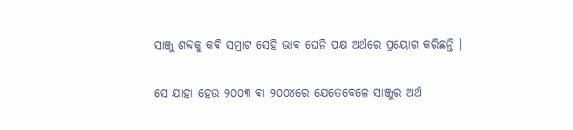ସାଞ୍ଜୁ ଶବ୍ଦକୁ କଵି ସମ୍ରାଟ ସେହି ଭାଵ ଘେନି ପକ୍ଷ ଅର୍ଥରେ ପ୍ରୟୋଗ କରିଛନ୍ତି ।

ସେ ଯାହା ହେଉ ୨୦୦୩ ଵା ୨୦୦୪ରେ ଯେତେବେଳେ ସାଞ୍ଜୁର ଅର୍ଥ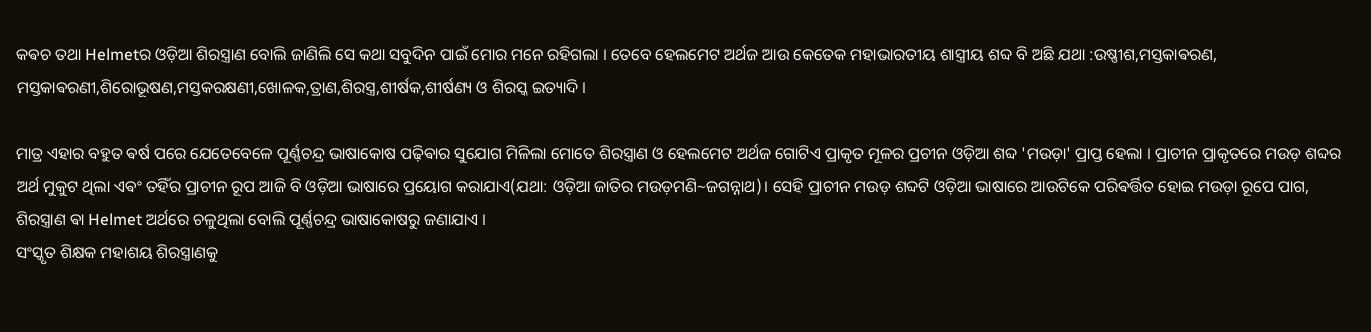କଵଚ ତଥା Helmetର ଓଡ଼ିଆ ଶିରସ୍ତ୍ରାଣ ବୋଲି ଜାଣିଲି ସେ କଥା ସବୁଦିନ ପାଇଁ ମୋର ମନେ ରହିଗଲା । ତେବେ ହେଲମେଟ ଅର୍ଥଜ ଆଉ କେତେକ ମହାଭାରତୀୟ ଶାସ୍ତ୍ରୀୟ ଶବ୍ଦ ବି ଅଛି ଯଥା :ଉଷ୍ଣୀଶ,ମସ୍ତକାଵରଣ,
ମସ୍ତକାଵରଣୀ,ଶିରୋଭୂଷଣ,ମସ୍ତକରକ୍ଷଣୀ,ଖୋଳକ,ତ୍ରାଣ,ଶିରସ୍ତ୍ର,ଶୀର୍ଷକ,ଶୀର୍ଷଣ୍ୟ ଓ ଶିରସ୍କ ଇତ୍ୟାଦି ।‌

ମାତ୍ର ଏହାର ବହୁତ ଵର୍ଷ ପରେ ଯେତେବେଳେ ପୂର୍ଣ୍ଣଚନ୍ଦ୍ର ଭାଷାକୋଷ ପଢ଼ିଵାର ସୁଯୋଗ ମିଳିଲା ମୋତେ ଶିରସ୍ତ୍ରାଣ ଓ ହେଲମେଟ ଅର୍ଥଜ ଗୋଟିଏ ପ୍ରାକୃତ ମୂଳର ପ୍ରଚୀନ ଓଡ଼ିଆ ଶବ୍ଦ 'ମଉଡ଼ା' ପ୍ରାପ୍ତ ହେଲା । ପ୍ରାଚୀନ ପ୍ରାକୃତରେ ମଉଡ଼ ଶବ୍ଦର ଅର୍ଥ ମୁକୁଟ ଥିଲା ଏଵଂ ତହିଁର ପ୍ରାଚୀନ ରୂପ ଆଜି ବି ଓଡ଼ିଆ ଭାଷାରେ ପ୍ରୟୋଗ କରାଯାଏ(ଯଥା: ଓଡ଼ିଆ ଜାତିର ମଉଡ଼ମଣି~ଜଗନ୍ନାଥ)। ସେହି ପ୍ରାଚୀନ ମଉଡ଼ ଶବ୍ଦଟି ଓଡ଼ିଆ ଭାଷାରେ ଆଉଟିକେ ପରିଵର୍ତ୍ତିତ ହୋଇ ମଉଡ଼ା ରୂପେ ପାଗ, ଶିରସ୍ତ୍ରାଣ ଵା Helmet ଅର୍ଥରେ ଚଳୁଥିଲା ବୋଲି ପୂର୍ଣ୍ଣଚନ୍ଦ୍ର ଭାଷାକୋଷରୁ ଜଣାଯାଏ ।
ସଂସ୍କୃତ ଶିକ୍ଷକ ମହାଶୟ ଶିରସ୍ତ୍ରାଣକୁ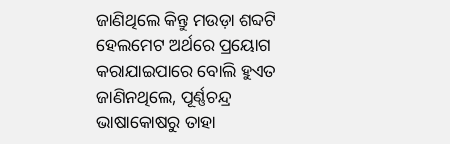ଜାଣିଥିଲେ କିନ୍ତୁ ମଉଡ଼ା ଶବ୍ଦଟି ହେଲମେଟ ଅର୍ଥରେ ପ୍ରୟୋଗ କରାଯାଇପାରେ ବୋଲି ହୁଏତ ଜାଣିନଥିଲେ, ପୂର୍ଣ୍ଣଚନ୍ଦ୍ର ଭାଷାକୋଷରୁ ତାହା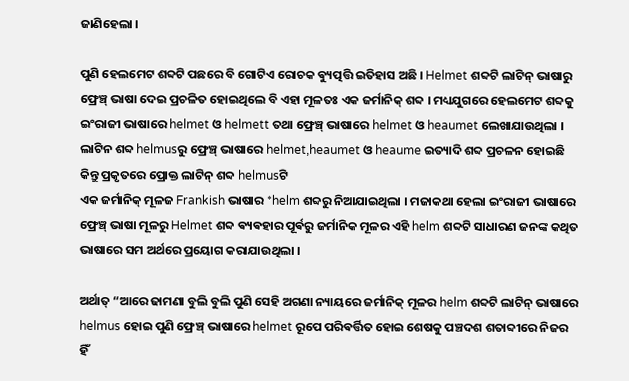ଜାଣିହେଲା ।

ପୁଣି ହେଲମେଟ ଶବ୍ଦଟି ପଛରେ ବି ଗୋଟିଏ ରୋଚକ ଵ୍ୟୁତ୍ପତ୍ତି ଇତିହାସ ଅଛି । Helmet ଶବ୍ଦଟି ଲାଟିନ୍ ଭାଷାରୁ ଫ୍ରେଞ୍ଚ୍ ଭାଷା ଦେଇ ପ୍ରଚଳିତ ହୋଇଥିଲେ ବି ଏହା ମୂଳତଃ ଏକ ଜର୍ମାନିକ୍ ଶବ୍ଦ । ମଧ୍ୟଯୁଗରେ ହେଲମେଟ ଶବ୍ଦକୁ ଇଂରାଜୀ ଭାଷାରେ helmet ଓ helmett ତଥା ଫ୍ରେଞ୍ଚ୍ ଭାଷାରେ helmet ଓ heaumet ଲେଖାଯାଉଥିଲା । ଲାଟିନ ଶବ୍ଦ helmusରୁ ଫ୍ରେଞ୍ଚ୍ ଭାଷାରେ helmet,heaumet ଓ heaume ଇତ୍ୟାଦି ଶବ୍ଦ ପ୍ରଚଳନ ହୋଇଛି କିନ୍ତୁ ପ୍ରକୃତରେ ପ୍ରୋକ୍ତ ଲାଟିନ୍ ଶବ୍ଦ helmusଟି
ଏକ ଜର୍ମାନିକ୍ ମୂଳଜ Frankish ଭାଷାର *helm ଶବ୍ଦରୁ ନିଆଯାଇଥିଲା । ମଜାକଥା ହେଲା ଇଂରାଜୀ ଭାଷାରେ ଫ୍ରେଞ୍ଚ୍ ଭାଷା ମୂଳରୁ Helmet ଶବ୍ଦ ଵ୍ୟଵହାର ପୂର୍ଵରୁ ଜର୍ମାନିକ ମୂଳର ଏହି helm ଶବ୍ଦଟି ସାଧାରଣ ଜନଙ୍କ କଥିତ ଭାଷାରେ ସମ ଅର୍ଥରେ ପ୍ରୟୋଗ କରାଯାଉଥିଲା ।

ଅର୍ଥାତ୍ “ଆରେ ଢାମଣା ବୁଲି ବୁଲି ପୁଣି ସେହି ଅଗଣା ନ୍ୟାୟରେ ଜର୍ମାନିକ୍ ମୂଳର helm ଶବ୍ଦଟି ଲାଟିନ୍ ଭାଷାରେ helmus ହୋଇ ପୁଣି ଫ୍ରେଞ୍ଚ୍ ଭାଷାରେ helmet ରୂପେ ପରିଵର୍ତ୍ତିତ ହୋଇ ଶେଷକୁ ପଞ୍ଚଦଶ ଶତାବ୍ଦୀରେ ନିଜର ହିଁ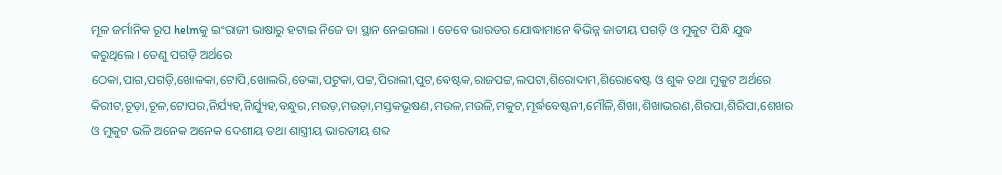ମୂଳ ଜର୍ମାନିକ ରୂପ helmକୁ ଇଂରାଜୀ ଭାଷାରୁ ହଟାଇ ନିଜେ ତା ସ୍ଥାନ ନେଇଗଲା । ତେବେ ଭାରତର ଯୋଦ୍ଧାମାନେ ଵିଭିନ୍ନ ଜାତୀୟ ପଗଡ଼ି ଓ ମୁକୁଟ ପିନ୍ଧି ଯୁଦ୍ଧ କରୁଥିଲେ । ତେଣୁ ପଗଡ଼ି ଅର୍ଥରେ ଠେକା,ପାଗ,ପଗଡ଼ି,ଖୋଳକା,ଟୋପି,ଖୋଲରି,ଡେଙ୍କା,ପଟୁକା,ପଟ୍ଟ,ପିରାଲୀ,ପୁଟ,ଵେଷ୍ଟକ,ରାଜପଟ୍ଟ,ଲପଟା,ଶିରୋଦାମ,ଶିରୋଵେଷ୍ଟ ଓ ଶୁକ ତଥା ମୁକୁଟ ଅର୍ଥରେ କିରୀଟ,ଚୂଡ଼ା,ଚୂଳ,ଟୋପର,ନିର୍ଯ୍ୟହ,ନିର୍ଯ୍ୟୁହ,ବନ୍ଧୁର,ମଉଡ଼,ମଉଡ଼ା,ମସ୍ତକଭୂଷଣ,ମଉଳ,ମଉଳି,ମକୁଟ,ମୂର୍ଦ୍ଧବେଷ୍ଟନୀ,ମୌଳି,ଶିଖା,ଶିଖାଭରଣ,ଶିରପା,ଶିରିପା,ଶେଖର ଓ ମୁକୁଟ ଭଳି ଅନେକ ଅନେକ ଦେଶୀୟ ତଥା ଶାସ୍ତ୍ରୀୟ ଭାରତୀୟ ଶବ୍ଦ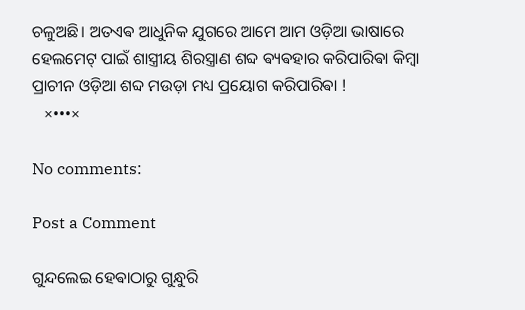ଚଳୁଅଛି। ଅତଏଵ ଆଧୁନିକ ଯୁଗରେ ଆମେ ଆମ ଓଡ଼ିଆ ଭାଷାରେ ହେଲମେଟ୍ ପାଇଁ ଶାସ୍ତ୍ରୀୟ ଶିରସ୍ତ୍ରାଣ ଶବ୍ଦ ଵ୍ୟଵହାର କରିପାରିଵା କିମ୍ବା ପ୍ରାଚୀନ ଓଡ଼ିଆ ଶବ୍ଦ ମଉଡ଼ା ମଧ୍ୟ ପ୍ରୟୋଗ କରିପାରିଵା !
   ×•••×

No comments:

Post a Comment

ଗୁନ୍ଦଲେଇ ହେଵାଠାରୁ ଗୁନ୍ଧୁରି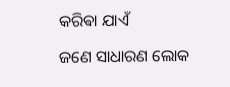କରିଵା ଯାଏଁ

ଜଣେ ସାଧାରଣ ଲୋକ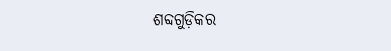ଶବ୍ଦଗୁଡ଼ିକର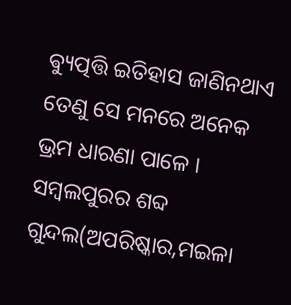ଵ୍ୟୁତ୍ପତ୍ତି ଇତିହାସ ଜାଣିନଥାଏ ତେଣୁ ସେ ମନରେ ଅନେକ ଭ୍ରମ ଧାରଣା ପାଳେ । ସମ୍ବଲପୁରର ଶବ୍ଦ ଗୁନ୍ଦଲ(ଅପରିଷ୍କାର,ମଇଳା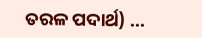ତରଳ ପଦାର୍ଥ) ...